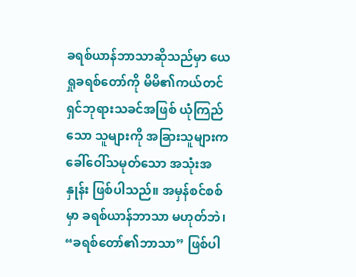ခရစ်ယာန်ဘာသာဆိုသည်မှာ ယေရှုခရစ်တော်ကို မိမိ၏ကယ်တင်ရှင်ဘုရားသခင်အဖြစ် ယုံကြည်သော သူများကို အခြားသူများက ခေါ်ဝေါ်သမုတ်သော အသုံးအနှုန်း ဖြစ်ပါသည်။ အမှန်စင်စစ်မှာ ခရစ်ယာန်ဘာသာ မဟုတ်ဘဲ၊ “ခရစ်တော်၏ဘာသာ” ဖြစ်ပါ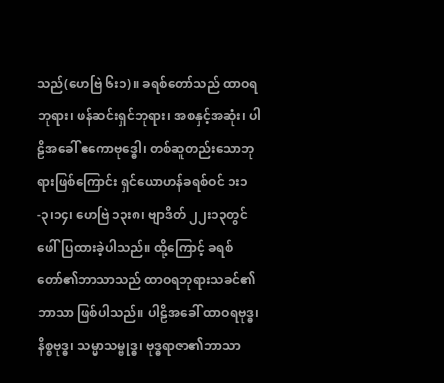သည်(ဟေဗြဲ ၆း၁)။ ခရစ်တော်သည် ထာဝရဘုရား၊ ဖန်ဆင်းရှင်ဘုရား၊ အစနှင့်အဆုံး၊ ပါဠိအခေါ် ဧကောဗုဒ္ဓေါ၊ တစ်ဆူတည်းသောဘုရားဖြစ်ကြောင်း ရှင်ယောဟန်ခရစ်ဝင် ၁း၁-၃၊၁၄၊ ဟေဗြဲ ၁၃း၈၊ ဗျာဒိတ် ၂၂း၁၃တွင် ဖေါ်ပြထားခဲ့ပါသည်။ ထို့ကြောင့် ခရစ်တော်၏ဘာသာသည် ထာဝရဘုရားသခင်၏ဘာသာ ဖြစ်ပါသည်။ ပါဠိအခေါ် ထာဝရဗုဒ္ဓ၊ နိစ္စဗုဒ္ဓ၊ သမ္မာသမ္ဗုဒ္ဓ၊ ဗုဒ္ဓရာဇာ၏ဘာသာ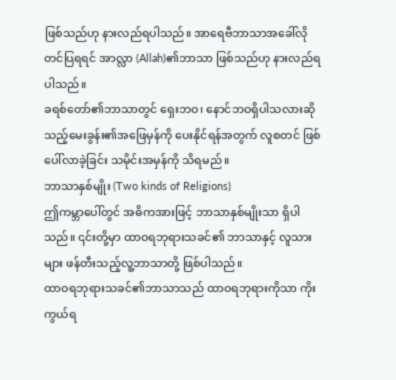ဖြစ်သည်ဟု နားလည်ရပါသည်။ အာရေဗီဘာသာအခေါ်လို တင်ပြရရင် အာလ္လာ (Allah)၏ဘာသာ ဖြစ်သည်ဟု နားလည်ရပါသည်။
ခရစ်တော်၏ဘာသာတွင် ရှေးဘဝ၊ နောင်ဘဝရှိပါသလားဆိုသည့်မေးခွန်း၏အဖြေမှန်ကို ပေးနိုင်ရန်အတွက် လူစတင် ဖြစ်ပေါ်လာခဲ့ခြင်း သမိုင်းအမှန်ကို သိရမည်။
ဘာသာနှစ်မျိုး (Two kinds of Religions)
ဤကမ္ဘာပေါ်တွင် အဓိကအားဖြင့် ဘာသာနှစ်မျိုးသာ ရှိပါသည်။ ၎င်းတို့မှာ ထာဝရဘုရားသခင်၏ ဘာသာနှင့် လူသားများ ဖန်တီးသည့်လူ့ဘာသာတို့ ဖြစ်ပါသည်။
ထာဝရဘုရားသခင်၏ဘာသာသည် ထာဝရဘုရားကိုသာ ကိုးကွယ်ရ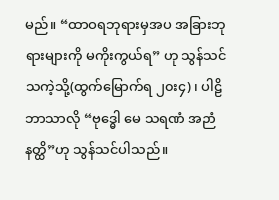မည်။ “ထာဝရဘုရားမှအပ အခြားဘုရားများကို မကိုးကွယ်ရ” ဟု သွန်သင်သကဲ့သို့(ထွက်မြောက်ရ ၂၀း၄)၊ ပါဠိဘာသာလို “ဗုဒ္ဓေါ မေ သရဏံ အဉာံနတ္ထိ”ဟု သွန်သင်ပါသည်။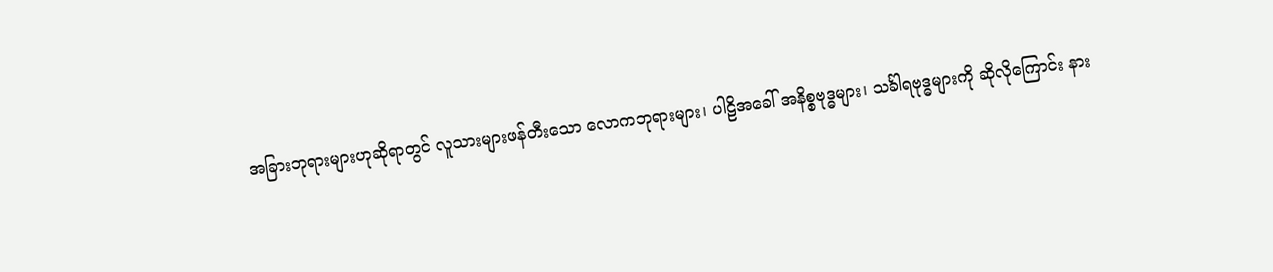အခြားဘုရားများဟုဆိုရာတွင် လူသားများဖန်တီးသော လောကဘုရားများ၊ ပါဠိအခေါ် အနိစ္စဗုဒ္ဓများ၊ သင်္ခါရဗုဒ္ဓများကို ဆိုလိုကြောင်း နား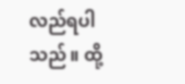လည်ရပါသည်။ ထို့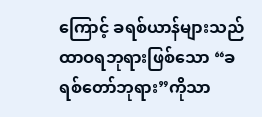ကြောင့် ခရစ်ယာန်များသည် ထာဝရဘုရားဖြစ်သော “ခရစ်တော်ဘုရား”ကိုသာ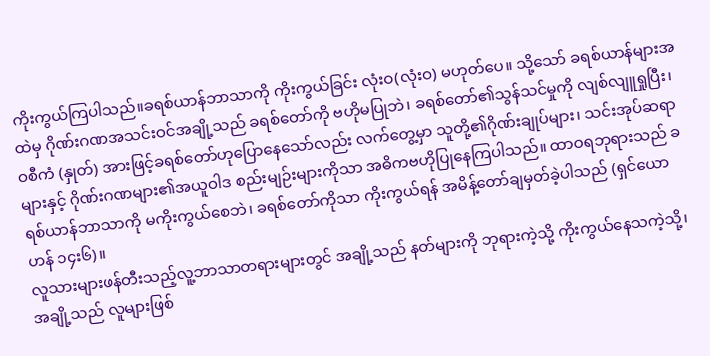ကိုးကွယ်ကြပါသည်။ခရစ်ယာန်ဘာသာကို ကိုးကွယ်ခြင်း လုံးဝ(လုံးဝ) မဟုတ်ပေ။ သို့သော် ခရစ်ယာန်များအထဲမှ ဂိုဏ်းဂဏအသင်းဝင်အချို့သည် ခရစ်တော်ကို ဗဟိုမပြုဘဲ၊ ခရစ်တော်၏သွန်သင်မှုကို လျစ်လျူရှုပြီး၊ ဝစီကံ (နှုတ်) အားဖြင့်ခရစ်တော်ဟုပြောနေသော်လည်း လက်တွေ့မှာ သူတို့၏ဂိုဏ်းချုပ်များ၊ သင်းအုပ်ဆရာများနှင့် ဂိုဏ်းဂဏများ၏အယူဝါဒ စည်းမျဉ်းများကိုသာ အဓိကဗဟိုပြုနေကြပါသည်။ ထာဝရဘုရားသည် ခရစ်ယာန်ဘာသာကို မကိုးကွယ်စေဘဲ၊ ခရစ်တော်ကိုသာ ကိုးကွယ်ရန် အမိန့်တော်ချမှတ်ခဲ့ပါသည် (ရှင်ယောဟန် ၁၄း၆)။
လူသားများဖန်တီးသည့်လူ့ဘာသာတရားများတွင် အချို့သည် နတ်များကို ဘုရားကဲ့သို့ ကိုးကွယ်နေသကဲ့သို့၊ အချို့သည် လူများဖြစ်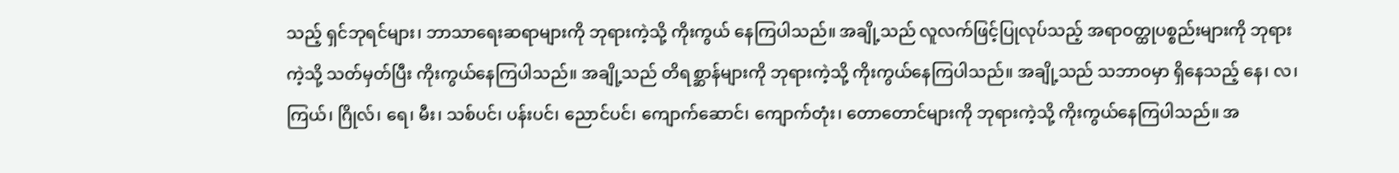သည့် ရှင်ဘုရင်များ၊ ဘာသာရေးဆရာများကို ဘုရားကဲ့သို့ ကိုးကွယ် နေကြပါသည်။ အချို့သည် လူလက်ဖြင့်ပြုလုပ်သည့် အရာဝတ္ထုပစ္စည်းများကို ဘုရားကဲ့သို့ သတ်မှတ်ပြီး ကိုးကွယ်နေကြပါသည်။ အချို့သည် တိရစ္ဆာန်များကို ဘုရားကဲ့သို့ ကိုးကွယ်နေကြပါသည်။ အချို့သည် သဘာဝမှာ ရှိနေသည့် နေ၊ လ၊ ကြယ်၊ ဂြိုလ်၊ ရေ၊ မီး၊ သစ်ပင်၊ ပန်းပင်၊ ညောင်ပင်၊ ကျောက်ဆောင်၊ ကျောက်တုံး၊ တောတောင်များကို ဘုရားကဲ့သို့ ကိုးကွယ်နေကြပါသည်။ အ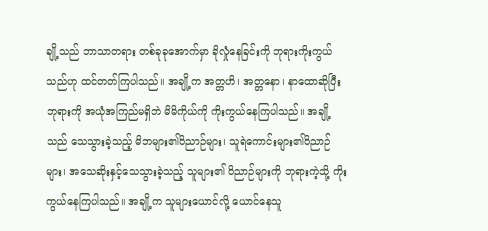ချို့သည် ဘာသာတရား တစ်ခုခုအောက်မှာ ခိုလှုံနေခြင်းကို ဘုရားကိုးကွယ်သည်ဟု ထင်တတ်ကြပါသည်။ အချို့က အတ္တဟိ၊ အတ္တနော၊ နာထောဆိုပြီး ဘုရားကို အယုံအကြည်မရှိဘဲ မိမိကိုယ်ကို ကိုးကွယ်နေကြပါသည်။ အချို့သည် သေသွားခဲ့သည့် မိဘများ၏ဝိညာဉ်များ၊ သူရဲကောင်းများ၏ဝိညာဉ်များ၊ အသေဆိုးနှင့်သေသွားခဲ့သည့် သူများ၏ ဝိညာဉ်များကို ဘုရားကဲ့သို့ ကိုးကွယ်နေကြပါသည်။ အချို့က သူများယောင်လို့ ယောင်နေသူ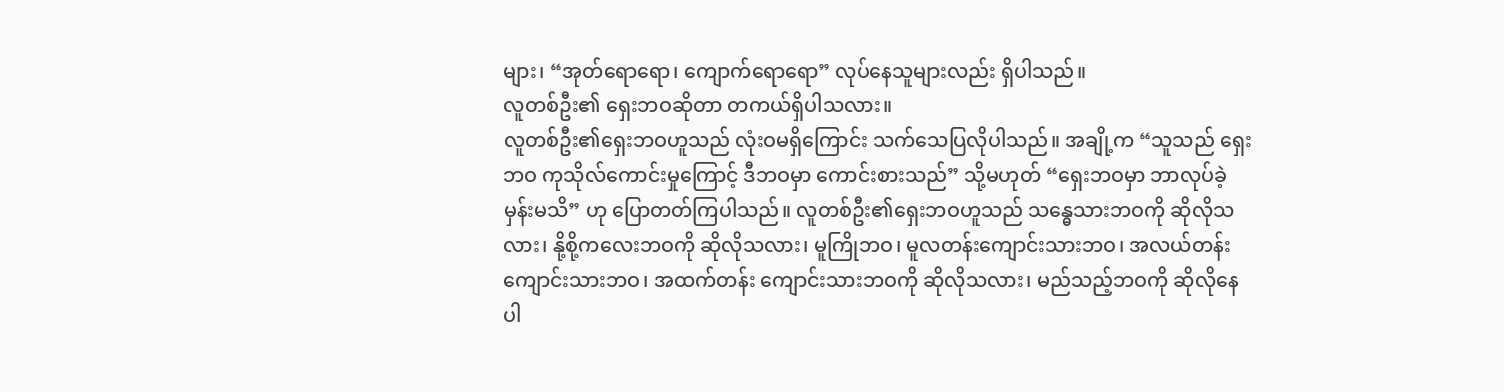များ၊ “အုတ်ရောရော၊ ကျောက်ရောရော” လုပ်နေသူများလည်း ရှိပါသည်။
လူတစ်ဦး၏ ရှေးဘဝဆိုတာ တကယ်ရှိပါသလား။
လူတစ်ဦး၏ရှေးဘဝဟူသည် လုံးဝမရှိကြောင်း သက်သေပြလိုပါသည်။ အချို့က “သူသည် ရှေးဘဝ ကုသိုလ်ကောင်းမှုကြောင့် ဒီဘဝမှာ ကောင်းစားသည်” သို့မဟုတ် “ရှေးဘဝမှာ ဘာလုပ်ခဲ့မှန်းမသိ” ဟု ပြောတတ်ကြပါသည်။ လူတစ်ဦး၏ရှေးဘဝဟူသည် သန္ဓေသားဘဝကို ဆိုလိုသလား၊ နို့စို့ကလေးဘဝကို ဆိုလိုသလား၊ မူကြိုဘဝ၊ မူလတန်းကျောင်းသားဘဝ၊ အလယ်တန်း ကျောင်းသားဘဝ၊ အထက်တန်း ကျောင်းသားဘဝကို ဆိုလိုသလား၊ မည်သည့်ဘဝကို ဆိုလိုနေပါ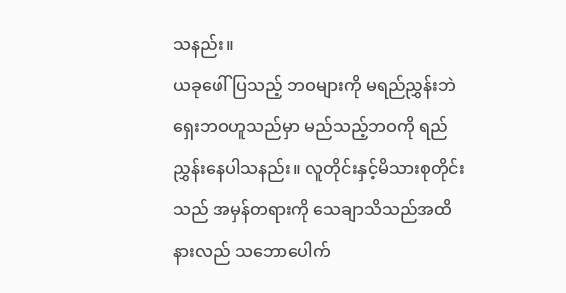သနည်း။
ယခုဖေါ်ပြသည့် ဘဝများကို မရည်ညွှန်းဘဲ ရှေးဘဝဟူသည်မှာ မည်သည့်ဘဝကို ရည်ညွှန်းနေပါသနည်း။ လူတိုင်းနှင့်မိသားစုတိုင်းသည် အမှန်တရားကို သေချာသိသည်အထိ နားလည် သဘောပေါက်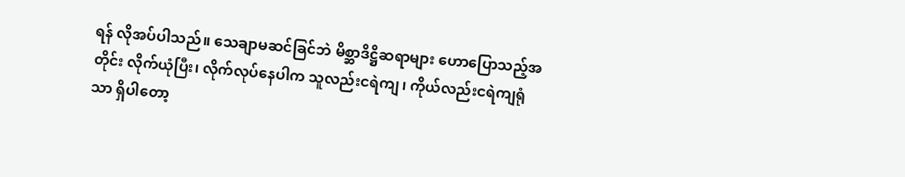ရန် လိုအပ်ပါသည်။ သေချာမဆင်ခြင်ဘဲ မိစ္ဆာဒိဋ္ဌိဆရာများ ဟောပြောသည့်အတိုင်း လိုက်ယုံပြီး၊ လိုက်လုပ်နေပါက သူလည်းငရဲကျ၊ ကိုယ်လည်းငရဲကျရုံသာ ရှိပါတော့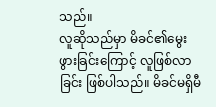သည်။
လူဆိုသည်မှာ မိခင်၏မွေးဖွားခြင်းကြောင့် လူဖြစ်လာခြင်း ဖြစ်ပါသည်။ မိခင်မရှိမီ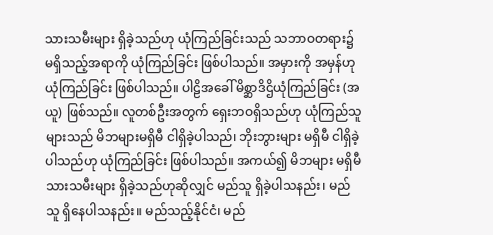သားသမီးများ ရှိခဲ့သည်ဟု ယုံကြည်ခြင်းသည် သဘာဝတရား၌ မရှိသည့်အရာကို ယုံကြည်ခြင်း ဖြစ်ပါသည်။ အမှားကို အမှန်ဟု ယုံကြည်ခြင်း ဖြစ်ပါသည်။ ပါဠိအခေါ် မိစ္ဆာဒိဌိယုံကြည်ခြင်း (အယူ) ဖြစ်သည်။ လူတစ်ဦးအတွက် ရှေးဘဝရှိသည်ဟု ယုံကြည်သူများသည် မိဘများမရှိမီ ငါရှိခဲ့ပါသည်၊ ဘိုးဘွားများ မရှိမီ ငါရှိခဲ့ပါသည်ဟု ယုံကြည်ခြင်း ဖြစ်ပါသည်။ အကယ်၍ မိဘများ မရှိမီ သားသမီးများ ရှိခဲ့သည်ဟုဆိုလျှင် မည်သူ ရှိခဲ့ပါသနည်း၊ မည်သူ ရှိနေပါသနည်း။ မည်သည့်နိုင်ငံ၊ မည်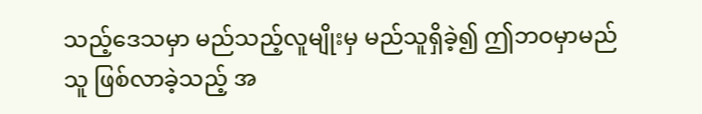သည့်ဒေသမှာ မည်သည့်လူမျိုးမှ မည်သူရှိခဲ့၍ ဤဘဝမှာမည်သူ ဖြစ်လာခဲ့သည့် အ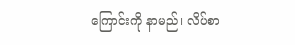ကြောင်းကို နာမည်၊ လိပ်စာ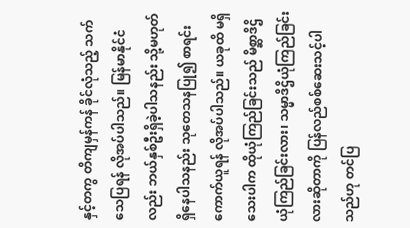နှင့်တကွ တိကျမှန်ကန် ခိုင်လုံသည့် သက်သေပြရန် လိုအပ်ပါသည်။ မြန်မာနိုင်ငံလည်း ဘယ်နှစ်ဦးရှိခဲ့ပါသနည်း သို့မဟုတ် ရှိနေပါသနည်း သုတေသနပြု၍ စာရင်းကောက်ယူရန် လိုအပ်ပါသည်။ ယခုထိ မရှိသေးပါက ထိုယုံကြည်ခြင်းသည် မိစ္ဆာဒိဌိ ယုံကြည်ခြင်းလား၊ သမ္မာဒိဌိယုံကြည်ခြင်းလားဆိုတာကို ပြန်လည်စစ်ဆေးသင့်ပါသည်ဟု တင်ပြ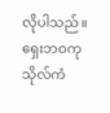လိုပါသည်။
ရှေးဘဝကုသိုလ်ကံ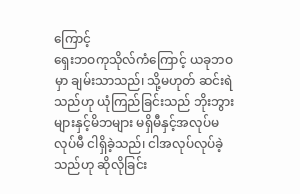ကြောင့်
ရှေးဘဝကုသိုလ်ကံကြောင့် ယခုဘဝမှာ ချမ်းသာသည်၊ သို့မဟုတ် ဆင်းရဲသည်ဟု ယုံကြည်ခြင်းသည် ဘိုးဘွားများနှင့်မိဘများ မရှိမီနှင့်အလုပ်မလုပ်မီ ငါရှိခဲ့သည်၊ ငါအလုပ်လုပ်ခဲ့သည်ဟု ဆိုလိုခြင်း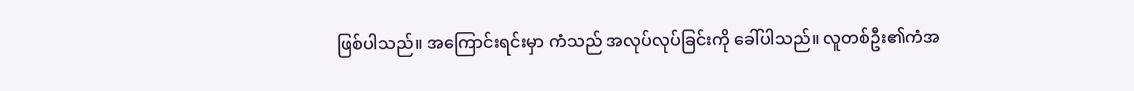ဖြစ်ပါသည်။ အကြောင်းရင်းမှာ ကံသည် အလုပ်လုပ်ခြင်းကို ခေါ်ပါသည်။ လူတစ်ဦး၏ကံအ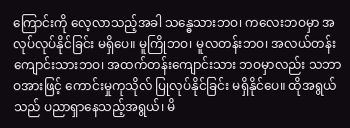ကြောင်းကို လေ့လာသည့်အခါ သန္ဓေသားဘဝ၊ ကလေးဘဝမှာ အလုပ်လုပ်နိုင်ခြင်း မရှိပေ။ မူကြိုဘဝ၊ မူလတန်းဘဝ၊ အလယ်တန်း ကျောင်းသားဘဝ၊ အထက်တန်းကျောင်းသား ဘဝမှာလည်း သဘာဝအားဖြင့် ကောင်းမှုကုသိုလ် ပြုလုပ်နိုင်ခြင်း မရှိနိုင်ပေ။ ထိုအရွယ်သည် ပညာရှာနေသည့်အရွယ်၊ မိ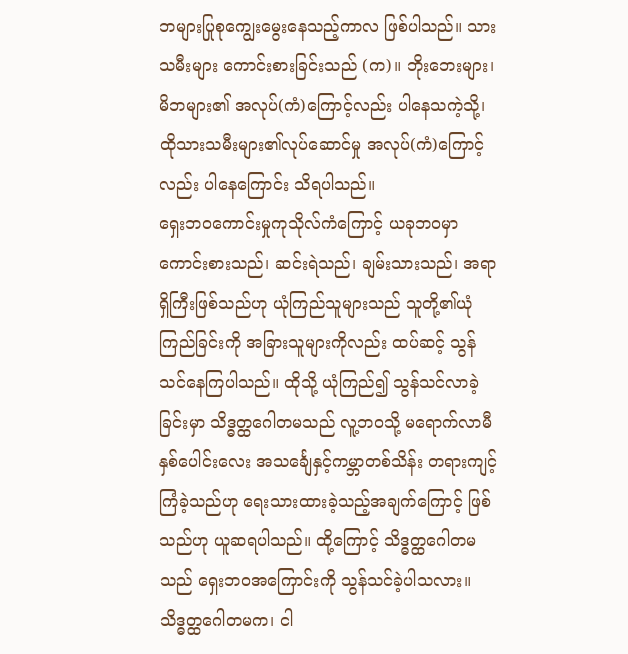ဘများပြုစုကျွေးမွေးနေသည့်ကာလ ဖြစ်ပါသည်။ သားသမီးများ ကောင်းစားခြင်းသည် (က)။ ဘိုးဘေးများ၊ မိဘများ၏ အလုပ်(ကံ)ကြောင့်လည်း ပါနေသကဲ့သို့၊ ထိုသားသမီးများ၏လုပ်ဆောင်မှု အလုပ်(ကံ)ကြောင့်လည်း ပါနေကြောင်း သိရပါသည်။
ရှေးဘဝကောင်းမှုကုသိုလ်ကံကြောင့် ယခုဘဝမှာ ကောင်းစားသည်၊ ဆင်းရဲသည်၊ ချမ်းသားသည်၊ အရာရှိကြီးဖြစ်သည်ဟု ယုံကြည်သူများသည် သူတို့၏ယုံကြည်ခြင်းကို အခြားသူများကိုလည်း ထပ်ဆင့် သွန်သင်နေကြပါသည်။ ထိုသို့ ယုံကြည်၍ သွန်သင်လာခဲ့ခြင်းမှာ သိဒ္ဓတ္ထဂေါတမသည် လူ့ဘဝသို့ မရောက်လာမီ နှစ်ပေါင်းလေး အသင်္ချေနှင့်ကမ္ဘာတစ်သိန်း တရားကျင့်ကြံခဲ့သည်ဟု ရေးသားထားခဲ့သည့်အချက်ကြောင့် ဖြစ်သည်ဟု ယူဆရပါသည်။ ထို့ကြောင့် သိဒ္ဓတ္ထဂေါတမသည် ရှေးဘဝအကြောင်းကို သွန်သင်ခဲ့ပါသလား။ သိဒ္ဓတ္ထဂေါတမက၊ ငါ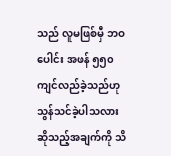သည် လူမဖြစ်မှီ ဘဝပေါင်း အဖန် ၅၅၀ ကျင်လည်ခဲ့သည်ဟု သွန်သင်ခဲ့ပါသလား ဆိုသည့်အချက်ကို သိ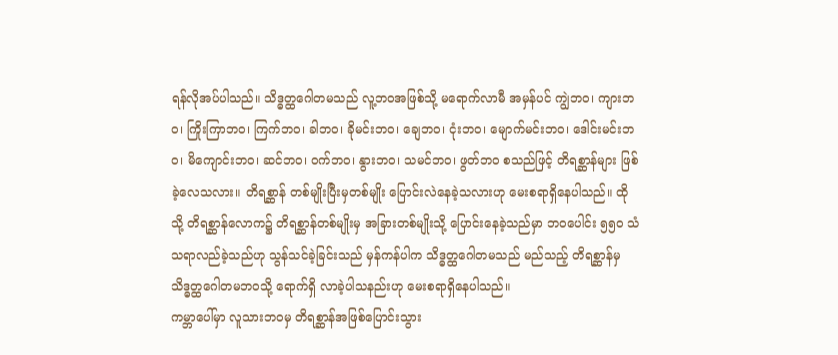ရန်လိုအပ်ပါသည်။ သိဒ္ဓတ္ထဂေါတမသည် လူ့ဘဝအဖြစ်သို့ မရောက်လာမီ အမှန်ပင် ကျွဲဘဝ၊ ကျားဘဝ၊ ကြိုးကြာဘဝ၊ ကြက်ဘဝ၊ ခါဘဝ၊ ခိုမင်းဘဝ၊ ချေဘဝ၊ ငုံးဘဝ၊ မျောက်မင်းဘဝ၊ ဒေါင်းမင်းဘဝ၊ မိကျောင်းဘဝ၊ ဆင်ဘဝ၊ ဝက်ဘဝ၊ နွားဘဝ၊ သမင်ဘဝ၊ ဖွတ်ဘဝ စသည်ဖြင့် တိရစ္ဆာန်များ ဖြစ်ခဲ့လေသလား။ တိရစ္ဆာန် တစ်မျိုးပြီးမှတစ်မျိုး ပြောင်းလဲနေခဲ့သလားဟု မေးစရာရှိနေပါသည်။ ထိုသို့ တိရစ္ဆာန်လောက၌ တိရစ္ဆာန်တစ်မျိုးမှ အခြားတစ်မျိုးသို့ ပြောင်းနေခဲ့သည်မှာ ဘဝပေါင်း ၅၅၀ သံသရာလည်ခဲ့သည်ဟု သွန်သင်ခဲ့ခြင်းသည် မှန်ကန်ပါက သိဒ္ဓတ္ထဂေါတမသည် မည်သည့် တိရစ္ဆာန်မှ သိဒ္ဓတ္ထဂေါတမဘဝသို့ ရောက်ရှိ လာခဲ့ပါသနည်းဟု မေးစရာရှိနေပါသည်။
ကမ္ဘာပေါ်မှာ လူသားဘဝမှ တိရစ္ဆာန်အဖြစ်ပြောင်းသွား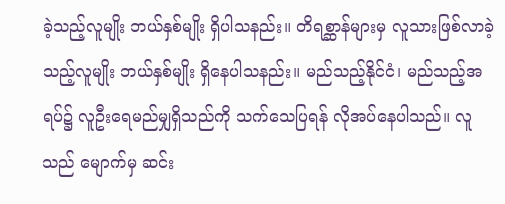ခဲ့သည့်လူမျိုး ဘယ်နှစ်မျိုး ရှိပါသနည်း။ တိရစ္ဆာန်များမှ လူသားဖြစ်လာခဲ့သည့်လူမျိုး ဘယ်နှစ်မျိုး ရှိနေပါသနည်း။ မည်သည့်နိုင်ငံ၊ မည်သည့်အရပ်၌ လူဦးရေမည်မျှရှိသည်ကို သက်သေပြရန် လိုအပ်နေပါသည်။ လူသည် မျောက်မှ ဆင်း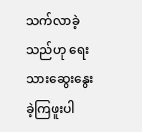သက်လာခဲ့သည်ဟု ရေးသားဆွေးနွေးခဲ့ကြဖူးပါ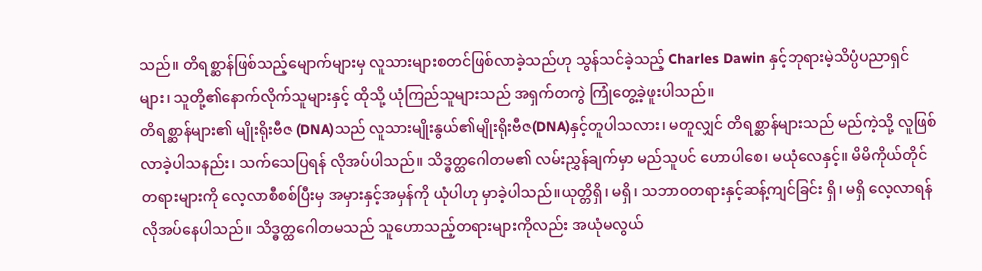သည်။ တိရစ္ဆာန်ဖြစ်သည့်မျောက်များမှ လူသားများစတင်ဖြစ်လာခဲ့သည်ဟု သွန်သင်ခဲ့သည့် Charles Dawin နှင့်ဘုရားမဲ့သိပ္ပံပညာရှင်များ၊ သူတို့၏နောက်လိုက်သူများနှင့် ထိုသို့ ယုံကြည်သူများသည် အရှက်တကွဲ ကြုံတွေ့ခဲ့ဖူးပါသည်။
တိရစ္ဆာန်များ၏ မျိုးရိုးဗီဇ (DNA)သည် လူသားမျိုးနွယ်၏မျိုးရိုးဗီဇ(DNA)နှင့်တူပါသလား၊ မတူလျှင် တိရစ္ဆာန်များသည် မည်ကဲ့သို့ လူဖြစ်လာခဲ့ပါသနည်း၊ သက်သေပြရန် လိုအပ်ပါသည်။ သိဒ္ဓတ္ထဂေါတမ၏ လမ်းညွှန်ချက်မှာ မည်သူပင် ဟောပါစေ၊ မယုံလေနှင့်။ မိမိကိုယ်တိုင် တရားများကို လေ့လာစီစစ်ပြီးမှ အမှားနှင့်အမှန်ကို ယုံပါဟု မှာခဲ့ပါသည်။ယုတ္တိရှိ၊ မရှိ၊ သဘာဝတရားနှင့်ဆန့်ကျင်ခြင်း ရှိ၊ မရှိ လေ့လာရန် လိုအပ်နေပါသည်။ သိဒ္ဓတ္ထဂေါတမသည် သူဟောသည့်တရားများကိုလည်း အယုံမလွယ်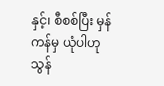နှင့်၊ စီစစ်ပြီး မှန်ကန်မှ ယုံပါဟု သွန်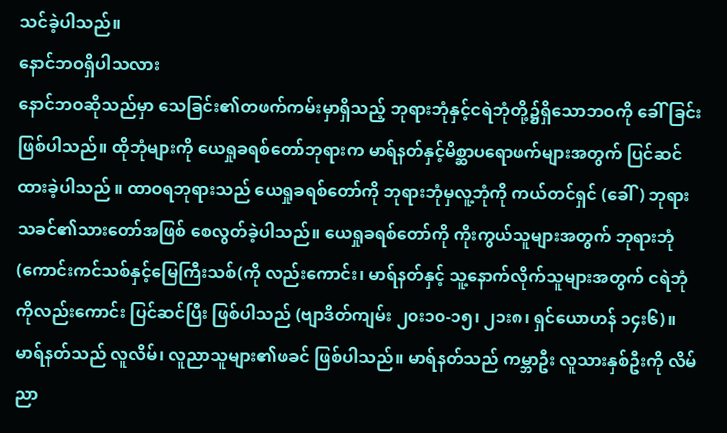သင်ခဲ့ပါသည်။
နောင်ဘဝရှိပါသလား
နောင်ဘဝဆိုသည်မှာ သေခြင်း၏တဖက်ကမ်းမှာရှိသည့် ဘုရားဘုံနှင့်ငရဲဘုံတို့၌ရှိသောဘဝကို ခေါ်ခြင်း ဖြစ်ပါသည်။ ထိုဘုံများကို ယေရှုခရစ်တော်ဘုရားက မာရ်နတ်နှင့်မိစ္ဆာပရောဖက်များအတွက် ပြင်ဆင်ထားခဲ့ပါသည် ။ ထာဝရဘုရားသည် ယေရှုခရစ်တော်ကို ဘုရားဘုံမှလူ့ဘုံကို ကယ်တင်ရှင် (ခေါ်) ဘုရားသခင်၏သားတော်အဖြစ် စေလွတ်ခဲ့ပါသည်။ ယေရှုခရစ်တော်ကို ကိုးကွယ်သူများအတွက် ဘုရားဘုံ (ကောင်းကင်သစ်နှင့်မြေကြီးသစ်(ကို လည်းကောင်း၊ မာရ်နတ်နှင့် သူ့နောက်လိုက်သူများအတွက် ငရဲဘုံကိုလည်းကောင်း ပြင်ဆင်ပြီး ဖြစ်ပါသည် (ဗျာဒိတ်ကျမ်း ၂၀း၁၀-၁၅၊ ၂၁း၈၊ ရှင်ယောဟန် ၁၄း၆)။ မာရ်နတ်သည် လူလိမ်၊ လူညာသူများ၏ဖခင် ဖြစ်ပါသည်။ မာရ်နတ်သည် ကမ္ဘာဦး လူသားနှစ်ဦးကို လိမ်ညာ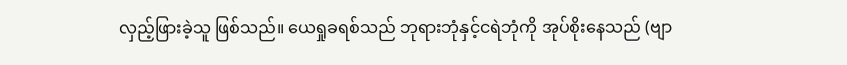လှည့်ဖြားခဲ့သူ ဖြစ်သည်။ ယေရှုခရစ်သည် ဘုရားဘုံနှင့်ငရဲဘုံကို အုပ်စိုးနေသည် (ဗျာ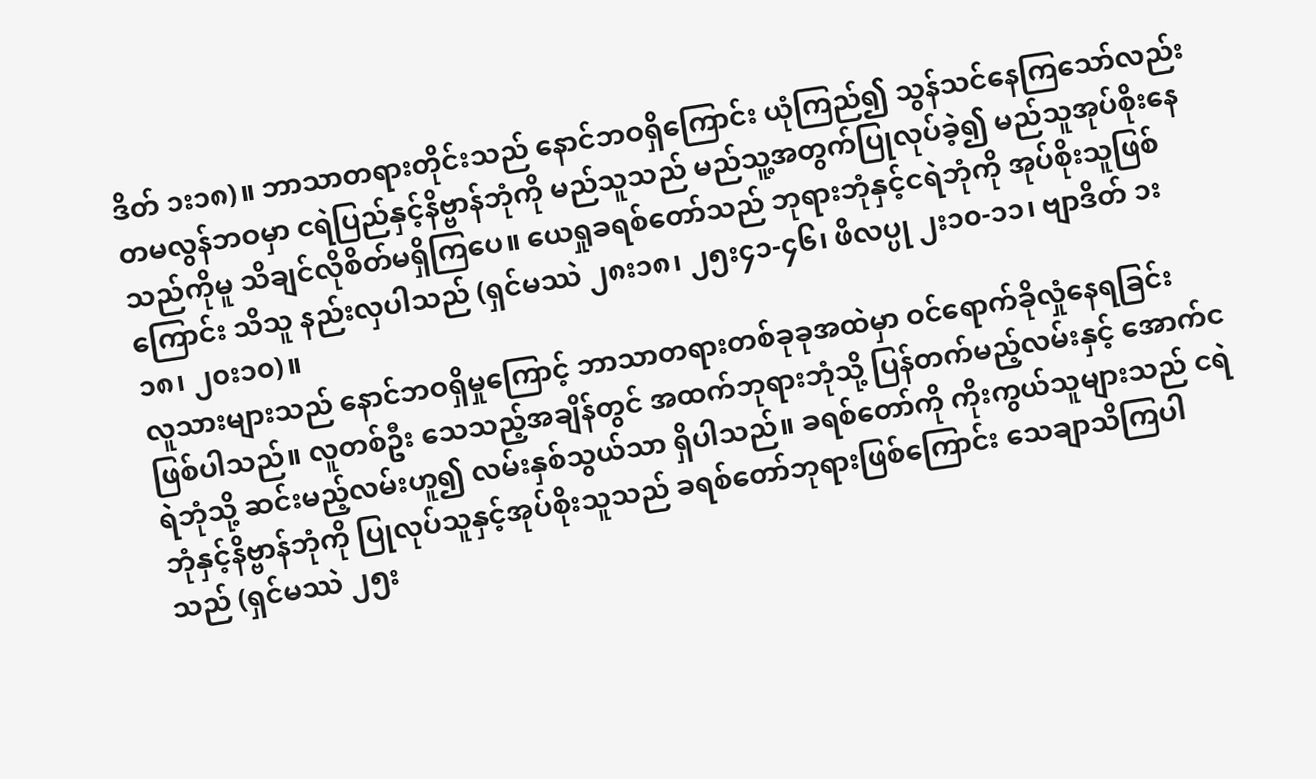ဒိတ် ၁း၁၈)။ ဘာသာတရားတိုင်းသည် နောင်ဘဝရှိကြောင်း ယုံကြည်၍ သွန်သင်နေကြသော်လည်း တမလွန်ဘဝမှာ ငရဲပြည်နှင့်နိဗ္ဗာန်ဘုံကို မည်သူသည် မည်သူ့အတွက်ပြုလုပ်ခဲ့၍ မည်သူအုပ်စိုးနေသည်ကိုမူ သိချင်လိုစိတ်မရှိကြပေ။ ယေရှုခရစ်တော်သည် ဘုရားဘုံနှင့်ငရဲဘုံကို အုပ်စိုးသူဖြစ်ကြောင်း သိသူ နည်းလှပါသည် (ရှင်မဿဲ ၂၈း၁၈၊ ၂၅း၄၁-၄၆၊ ဖိလပ္ပု ၂း၁၀-၁၁၊ ဗျာဒိတ် ၁း၁၈၊ ၂၀း၁၀)။
လူသားများသည် နောင်ဘဝရှိမှုကြောင့် ဘာသာတရားတစ်ခုခုအထဲမှာ ဝင်ရောက်ခိုလှုံနေရခြင်း ဖြစ်ပါသည်။ လူတစ်ဦး သေသည့်အချိန်တွင် အထက်ဘုရားဘုံသို့ ပြန်တက်မည့်လမ်းနှင့် အောက်ငရဲဘုံသို့ ဆင်းမည့်လမ်းဟူ၍ လမ်းနှစ်သွယ်သာ ရှိပါသည်။ ခရစ်တော်ကို ကိုးကွယ်သူများသည် ငရဲဘုံနှင့်နိဗ္ဗာန်ဘုံကို ပြုလုပ်သူနှင့်အုပ်စိုးသူသည် ခရစ်တော်ဘုရားဖြစ်ကြောင်း သေချာသိကြပါသည် (ရှင်မဿဲ ၂၅း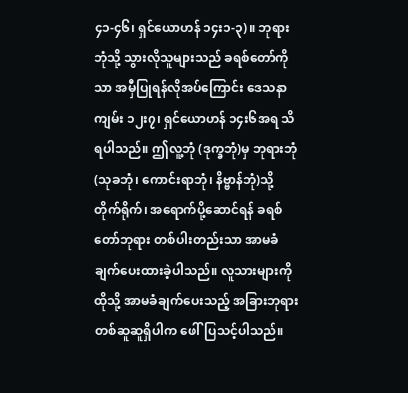၄၁-၄၆၊ ရှင်ယောဟန် ၁၄း၁-၃)။ ဘုရားဘုံသို့ သွားလိုသူများသည် ခရစ်တော်ကိုသာ အမှီပြုရန်လိုအပ်ကြောင်း ဒေသနာကျမ်း ၁၂း၇၊ ရှင်ယောဟန် ၁၄း၆အရ သိရပါသည်။ ဤလူ့ဘုံ (ဒုက္ခဘုံ)မှ ဘုရားဘုံ (သုခဘုံ၊ ကောင်းရာဘုံ၊ နိဗ္ဗာန်ဘုံ)သို့တိုက်ရိုက်၊ အရောက်ပို့ဆောင်ရန် ခရစ်တော်ဘုရား တစ်ပါးတည်းသာ အာမခံချက်ပေးထားခဲ့ပါသည်။ လူသားများကို ထိုသို့ အာမခံချက်ပေးသည့် အခြားဘုရားတစ်ဆူဆူရှိပါက ဖေါ်ပြသင့်ပါသည်။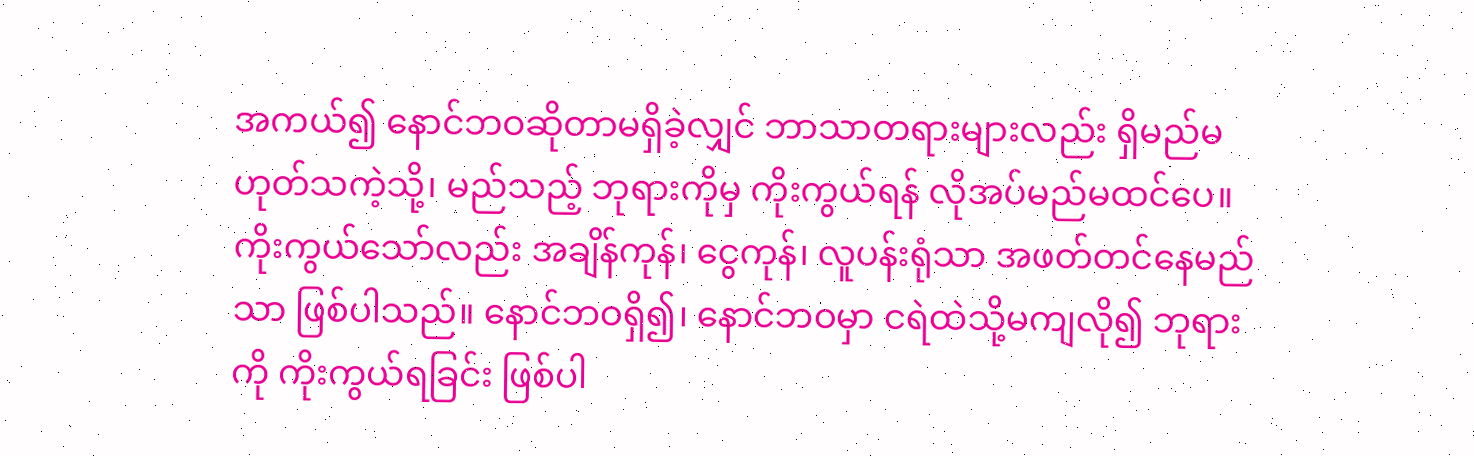အကယ်၍ နောင်ဘဝဆိုတာမရှိခဲ့လျှင် ဘာသာတရားများလည်း ရှိမည်မဟုတ်သကဲ့သို့၊ မည်သည့် ဘုရားကိုမှ ကိုးကွယ်ရန် လိုအပ်မည်မထင်ပေ။ ကိုးကွယ်သော်လည်း အချိန်ကုန်၊ ငွေကုန်၊ လူပန်းရုံသာ အဖတ်တင်နေမည်သာ ဖြစ်ပါသည်။ နောင်ဘဝရှိ၍၊ နောင်ဘဝမှာ ငရဲထဲသို့မကျလို၍ ဘုရားကို ကိုးကွယ်ရခြင်း ဖြစ်ပါ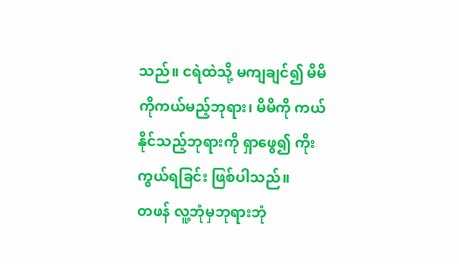သည်။ ငရဲထဲသို့ မကျချင်၍ မိမိကိုကယ်မည့်ဘုရား၊ မိမိကို ကယ်နိုင်သည့်ဘုရားကို ရှာဖွေ၍ ကိုးကွယ်ရခြင်း ဖြစ်ပါသည်။
တဖန် လူ့ဘုံမှဘုရားဘုံ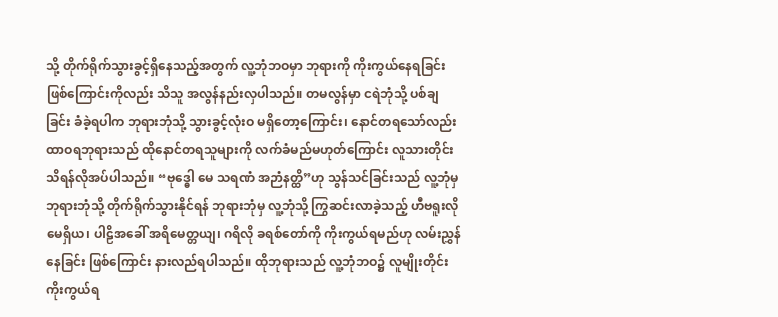သို့ တိုက်ရိုက်သွားခွင့်ရှိနေသည့်အတွက် လူ့ဘုံဘဝမှာ ဘုရားကို ကိုးကွယ်နေရခြင်း ဖြစ်ကြောင်းကိုလည်း သိသူ အလွန်နည်းလှပါသည်။ တမလွန်မှာ ငရဲဘုံသို့ ပစ်ချခြင်း ခံခဲ့ရပါက ဘုရားဘုံသို့ သွားခွင့်လုံးဝ မရှိတော့ကြောင်း၊ နောင်တရသော်လည်း ထာဝရဘုရားသည် ထိုနောင်တရသူများကို လက်ခံမည်မဟုတ်ကြောင်း လူသားတိုင်း သိရန်လိုအပ်ပါသည်။ “ဗုဒ္ဓေါ မေ သရဏံ အဉာံနတ္ထိ”ဟု သွန်သင်ခြင်းသည် လူ့ဘုံမှဘုရားဘုံသို့ တိုက်ရိုက်သွားနိုင်ရန် ဘုရားဘုံမှ လူ့ဘုံသို့ ကြွဆင်းလာခဲ့သည့် ဟီဗရူးလို မေရှိယ၊ ပါဠိအခေါ် အရိမေတ္တယျ၊ ဂရိလို ခရစ်တော်ကို ကိုးကွယ်ရမည်ဟု လမ်းညွှန်နေခြင်း ဖြစ်ကြောင်း နားလည်ရပါသည်။ ထိုဘုရားသည် လူ့ဘုံဘဝ၌ လူမျိုးတိုင်းကိုးကွယ်ရ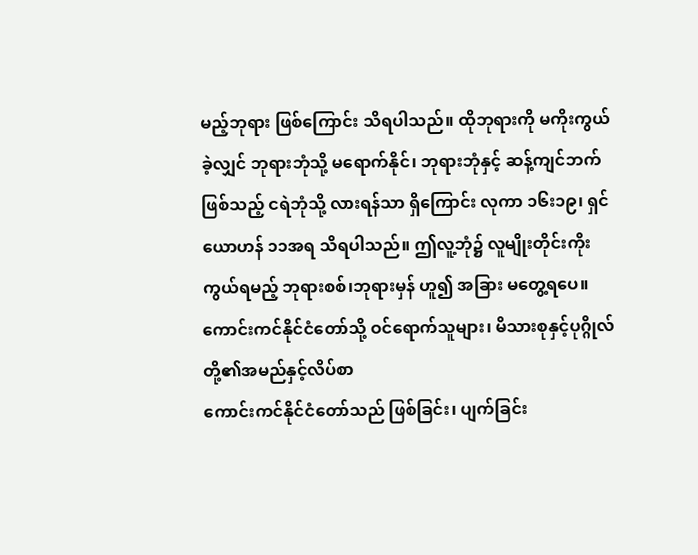မည့်ဘုရား ဖြစ်ကြောင်း သိရပါသည်။ ထိုဘုရားကို မကိုးကွယ်ခဲ့လျှင် ဘုရားဘုံသို့ မရောက်နိုင်၊ ဘုရားဘုံနှင့် ဆန့်ကျင်ဘက်ဖြစ်သည့် ငရဲဘုံသို့ လားရန်သာ ရှိကြောင်း လုကာ ၁၆း၁၉၊ ရှင်ယောဟန် ၁၁အရ သိရပါသည်။ ဤလူ့ဘုံ၌ လူမျိုးတိုင်းကိုးကွယ်ရမည့် ဘုရားစစ်၊ဘုရားမှန် ဟူ၍ အခြား မတွေ့ရပေ။
ကောင်းကင်နိုင်ငံတော်သို့ ဝင်ရောက်သူများ၊ မိသားစုနှင့်ပုဂ္ဂိုလ်တို့၏အမည်နှင့်လိပ်စာ
ကောင်းကင်နိုင်ငံတော်သည် ဖြစ်ခြင်း၊ ပျက်ခြင်း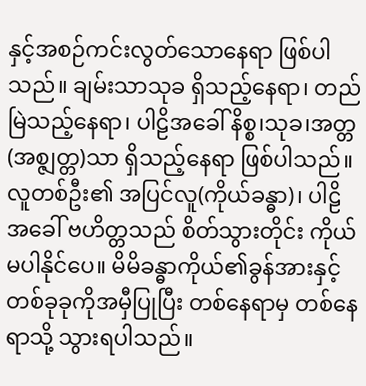နှင့်အစဉ်ကင်းလွတ်သောနေရာ ဖြစ်ပါသည်။ ချမ်းသာသုခ ရှိသည့်နေရာ၊ တည်မြဲသည့်နေရာ၊ ပါဠိအခေါ် နိစ္စ၊သုခ၊အတ္တ (အစ္ဇျတ္တ)သာ ရှိသည့်နေရာ ဖြစ်ပါသည်။
လူတစ်ဦး၏ အပြင်လူ(ကိုယ်ခန္ဓာ)၊ ပါဠိအခေါ် ဗဟိတ္တသည် စိတ်သွားတိုင်း ကိုယ်မပါနိုင်ပေ။ မိမိခန္ဓာကိုယ်၏ခွန်အားနှင့်တစ်ခုခုကိုအမှီပြုပြီး တစ်နေရာမှ တစ်နေရာသို့ သွားရပါသည်။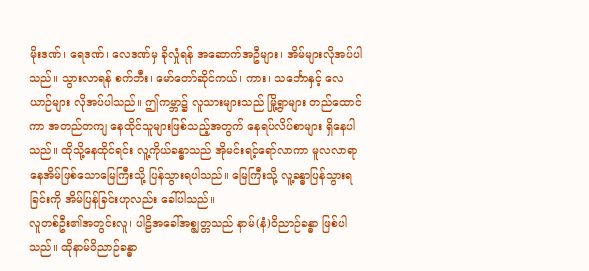မိုးဒဏ်၊ ရေဒဏ်၊ လေဒဏ်မှ ခိုလှုံရန် အဆောက်အဦများ၊ အိမ်များလိုအပ်ပါသည်။ သွားလာရန် စက်ဘီး၊ မော်တော်ဆိုင်ကယ်၊ ကား၊ သင်္ဘောနှင့် လေယာဉ်များ လိုအပ်ပါသည်။ ဤကမ္ဘာ၌ လူသားများသည် မြို့ရွာများ တည်ထောင်ကာ အတည်တကျ နေထိုင်သူများဖြစ်သည့်အတွက် နေရပ်လိပ်စာများ ရှိနေပါသည်။ ထိုသို့နေထိုင်ရင်း လူ့ကိုယ်ခန္ဓာသည် အိုမင်းရင့်ရော်လာကာ မူလလာရာ နေအိမ်ဖြစ်သောမြေကြီးသို့ ပြန်သွားရပါသည်။ မြေကြီးသို့ လူ့ခန္ဓာပြန်သွားရခြင်းကို အိမ်ပြန်ခြင်းဟုလည်း ခေါ်ပါသည်။
လူတစ်ဦး၏အတွင်းလူ၊ ပါဠိအခေါ်အစ္ဇျတ္တသည် နာမ်(နံ)ဝိညာဉ်ခန္ဓာ ဖြစ်ပါသည်။ ထိုနာမ်ဝိညာဉ်ခန္ဓာ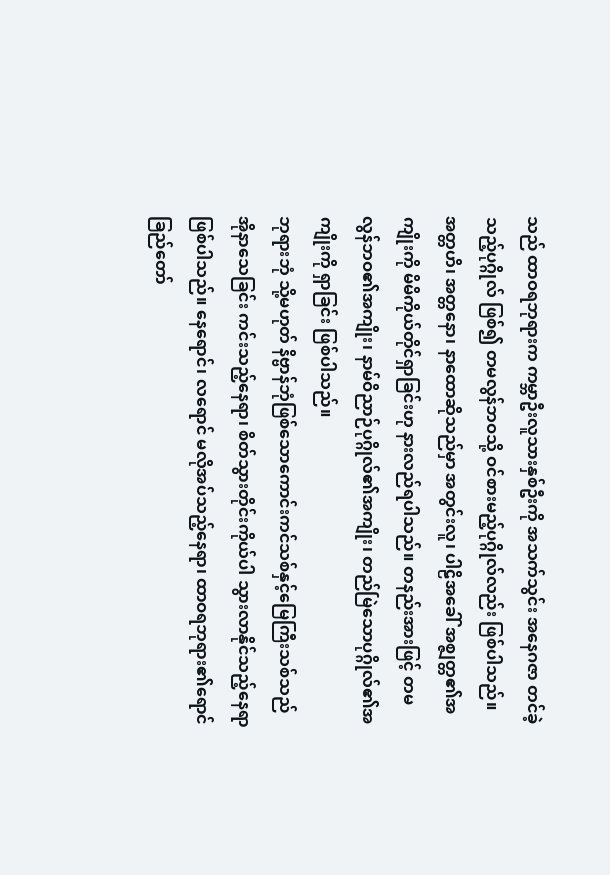သည် ထာဝရဘုရားက ကမ္ဘာဦးလူသားနှစ်ဦးကို အသက်သွင်း အနေဂဇာ တင်ခဲ့သည့်ပုဂ္ဂိုလ် ဖြစ်၍ တမလွန်ဘဝသို့ ဝင်စားမည့်ပုဂ္ဂိုလ်လည်း ဖြစ်ပါသည်။ အတ္တဟိ၊ အတ္တနော၊ နာထောဆိုသည်မှာ အတွင်းလူ၊ ပါဠိအခေါ် အစ္ဇျတ္တ၏အကျိုးကို မိမိကိုယ်တိုင်ရှာခြင်းဟု နားလည်ရပါသည်။ တနည်းအားဖြင့် တမလွန်ဘဝ၏အကျိုး၊ နာမ်ဝိညာဉ်ပုဂ္ဂိုလ်၏အကျိုး၊ တည်မြဲသောပုဂ္ဂိုလ်၏အကျိုးကို ရှာခြင်း ဖြစ်ပါသည်။
ဘုရားဘုံ သို့မဟုတ် နိဗ္ဗာန်ဘုံဖြစ်သောကောင်းကင်သစ်နှင့်မြေကြီးသစ်သည် အိုနာသေခြင်း ကင်းသည့်နေရာ၊ စိတ်သွားတိုင်းကိုယ်ပါ သွားလာနိုင်သည့်နေရာ ဖြစ်ပါသည်။ နေရောင်၊ လရောင် မလိုအပ်သည့်နေရာ၊ ထာဝရဘုရား၏ရောင်ခြည်တော်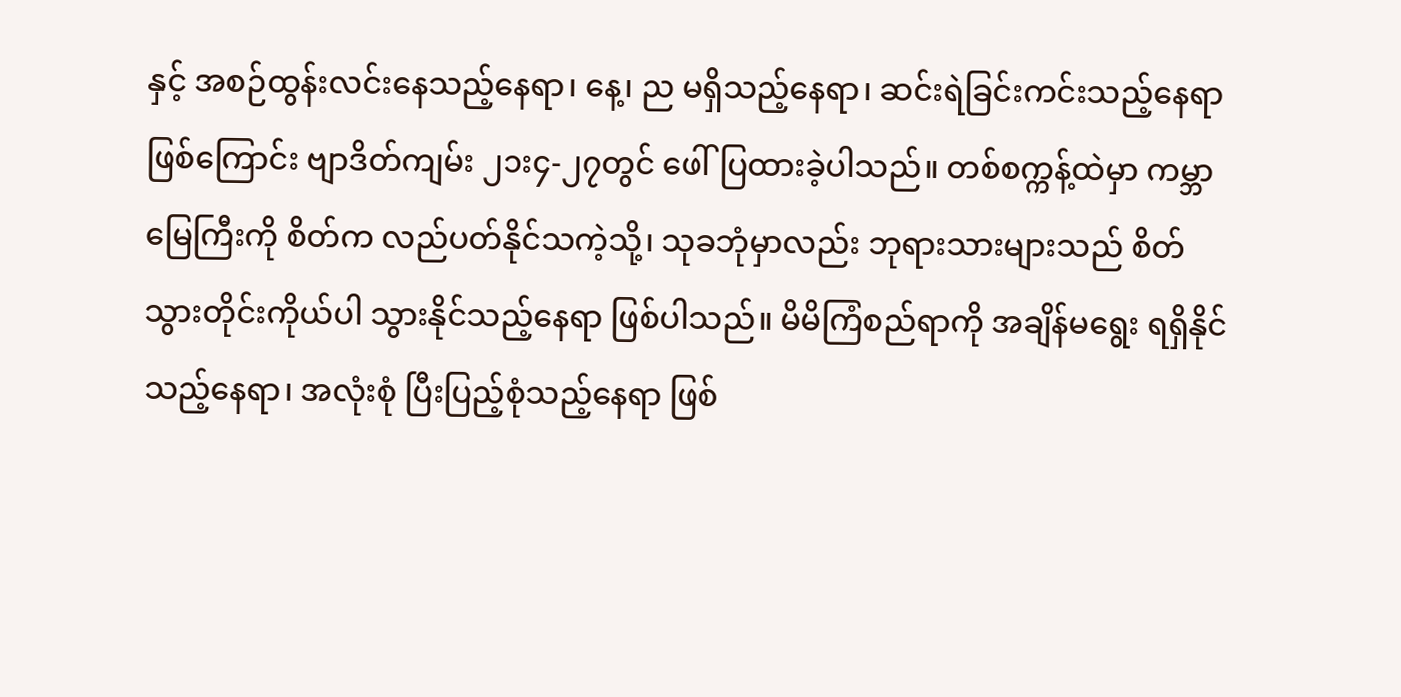နှင့် အစဉ်ထွန်းလင်းနေသည့်နေရာ၊ နေ့၊ ည မရှိသည့်နေရာ၊ ဆင်းရဲခြင်းကင်းသည့်နေရာဖြစ်ကြောင်း ဗျာဒိတ်ကျမ်း ၂၁း၄-၂၇တွင် ဖေါ်ပြထားခဲ့ပါသည်။ တစ်စက္ကန့်ထဲမှာ ကမ္ဘာမြေကြီးကို စိတ်က လည်ပတ်နိုင်သကဲ့သို့၊ သုခဘုံမှာလည်း ဘုရားသားများသည် စိတ်သွားတိုင်းကိုယ်ပါ သွားနိုင်သည့်နေရာ ဖြစ်ပါသည်။ မိမိကြံစည်ရာကို အချိန်မရွေး ရရှိနိုင်သည့်နေရာ၊ အလုံးစုံ ပြီးပြည့်စုံသည့်နေရာ ဖြစ်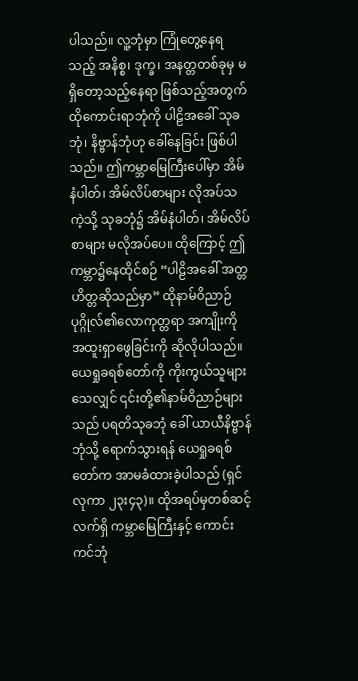ပါသည်။ လူ့ဘုံမှာ ကြုံတွေ့နေရသည့် အနိစ္စ၊ ဒုက္ခ၊ အနတ္တတစ်ခုမှ မရှိတော့သည့်နေရာ ဖြစ်သည့်အတွက် ထိုကောင်းရာဘုံကို ပါဠိအခေါ် သုခဘုံ၊ နိဗ္ဗာန်ဘုံဟု ခေါ်နေခြင်း ဖြစ်ပါသည်။ ဤကမ္ဘာမြေကြီးပေါ်မှာ အိမ်နံပါတ်၊ အိမ်လိပ်စာများ လိုအပ်သကဲ့သို့ သုခဘုံ၌ အိမ်နံပါတ်၊ အိမ်လိပ်စာများ မလိုအပ်ပေ။ ထိုကြောင့် ဤကမ္ဘာ၌နေထိုင်စဉ် “ပါဠိအခေါ် အတ္တဟိတ္တဆိုသည်မှာ” ထိုနာမ်ဝိညာဉ် ပုဂ္ဂိုလ်၏လောကုတ္တရာ အကျိုးကို အထူးရှာဖွေခြင်းကို ဆိုလိုပါသည်။
ယေရှုခရစ်တော်ကို ကိုးကွယ်သူများသေလျှင် ၎င်းတို့၏နာမ်ဝိညာဉ်များသည် ပရတိသုခဘုံ ခေါ် ယာယီနိဗ္ဗာန်ဘုံသို့ ရောက်သွားရန် ယေရှုခရစ်တော်က အာမခံထားခဲ့ပါသည် (ရှင်လုကာ ၂၃း၄၃)။ ထိုအရပ်မှတစ်ဆင့် လက်ရှိ ကမ္ဘာမြေကြီးနှင့် ကောင်းကင်ဘုံ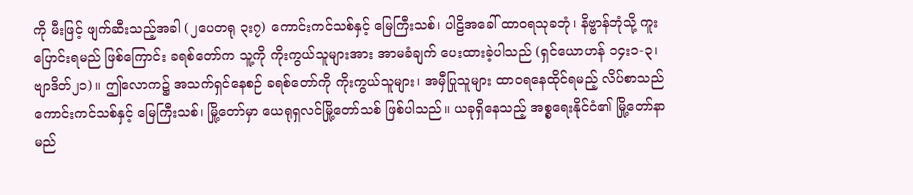ကို မီးဖြင့် ဖျက်ဆီးသည့်အခါ (၂ပေတရု ၃း၇) ကောင်းကင်သစ်နှင့် မြေကြီးသစ်၊ ပါဠိအခေါ် ထာဝရသုခဘုံ၊ နိဗ္ဗာန်ဘုံသို့ ကူးပြောင်းရမည် ဖြစ်ကြောင်း ခရစ်တော်က သူ့ကို ကိုးကွယ်သူများအား အာမခံချက် ပေးထားခဲ့ပါသည် (ရှင်ယောဟန် ၁၄း၁-၃၊ ဗျာဒိတ်၂၁)။ ဤလောက၌ အသက်ရှင်နေစဉ် ခရစ်တော်ကို ကိုးကွယ်သူများ၊ အမှီပြုသူများ ထာဝရနေထိုင်ရမည့် လိပ်စာသည် ကောင်းကင်သစ်နှင့် မြေကြီးသစ်၊ မြို့တော်မှာ ယေရုရှလင်မြို့တော်သစ် ဖြစ်ပါသည်။ ယခုရှိနေသည့် အစ္စရေးနိုင်ငံ၏ မြို့တော်နာမည်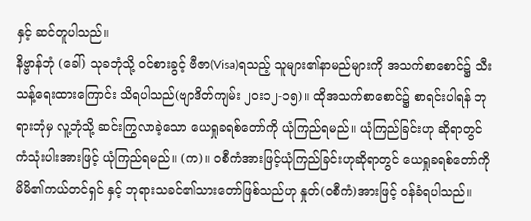နှင့် ဆင်တူပါသည်။
နိဗ္ဗာန်ဘုံ (ခေါ်) သုခဘုံသို့ ဝင်စားခွင့် ဗီဇာ(Visa)ရသည့် သူများ၏နာမည်များကို အသက်စာစောင်၌ သီးသန့်ရေးထားကြောင်း သိရပါသည်(ဗျာဒိတ်ကျမ်း ၂၀း၁၂-၁၅)။ ထိုအသက်စာစောင်၌ စာရင်းပါရန် ဘုရားဘုံမှ လူ့ဘုံသို့ ဆင်းကြွလာခဲ့သော ယေရှုခရစ်တော်ကို ယုံကြည်ရမည်။ ယုံကြည်ခြင်းဟု ဆိုရာတွင် ကံသုံးပါးအားဖြင့် ယုံကြည်ရမည်။ (က)။ ဝစီကံအားဖြင့်ယုံကြည်ခြင်းဟုဆိုရာတွင် ယေရှုခရစ်တော်ကို မိမိ၏ကယ်တင်ရှင် နှင့် ဘုရားသခင်၏သားတော်ဖြစ်သည်ဟု နှုတ်(ဝစီကံ)အားဖြင့် ဝန်ခံရပါသည်။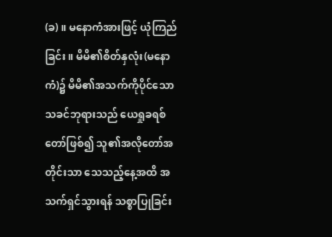(ခ)။ မနောကံအားဖြင့် ယုံကြည်ခြင်း။ မိမိ၏စိတ်နှလုံး(မနောကံ)၌ မိမိ၏အသက်ကိုပိုင်သော သခင်ဘုရားသည် ယေရှုခရစ်တော်ဖြစ်၍ သူ၏အလိုတော်အတိုင်းသာ သေသည့်နေ့အထိ အသက်ရှင်သွားရန် သစ္စာပြုခြင်း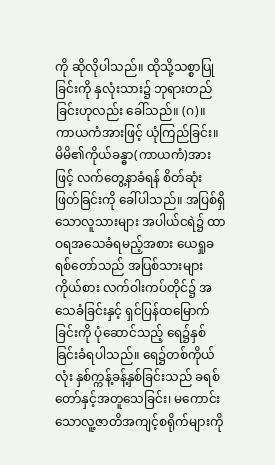ကို ဆိုလိုပါသည်။ ထိုသို့သစ္စာပြုခြင်းကို နှလုံးသား၌ ဘုရားတည်ခြင်းဟုလည်း ခေါ်သည်။ (ဂ)။ ကာယကံအားဖြင့် ယုံကြည်ခြင်း။ မိမိ၏ကိုယ်ခန္ဓာ(ကာယကံ)အားဖြင့် လက်တွေ့နာခံရန် စိတ်ဆုံးဖြတ်ခြင်းကို ခေါ်ပါသည်။ အပြစ်ရှိသောလူသားများ အပါယ်ငရဲ၌ ထာဝရအသေခံရမည့်အစား ယေရှုခရစ်တော်သည် အပြစ်သားများကိုယ်စား လက်ဝါးကပ်တိုင်၌ အသေခံခြင်းနှင့် ရှင်ပြန်ထမြောက်ခြင်းကို ပုံဆောင်သည့် ရေ၌နှစ်ခြင်းခံရပါသည်။ ရေ၌တစ်ကိုယ်လုံး နှစ်က္ကန့်ခန့်နှစ်ခြင်းသည် ခရစ်တော်နှင့်အတူသေခြင်း၊ မကောင်းသောလူ့ဇာတိအကျင့်စရိုက်များကို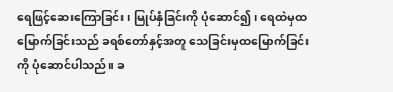ရေဖြင့်ဆေးကြောခြင်း၊ မြုပ်နှံခြင်းကို ပုံဆောင်၍၊ ရေထဲမှထမြောက်ခြင်းသည် ခရစ်တော်နှင့်အတူ သေခြင်းမှထမြောက်ခြင်းကို ပုံဆောင်ပါသည်။ ခ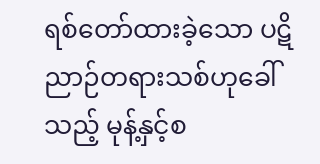ရစ်တော်ထားခဲ့သော ပဋိညာဉ်တရားသစ်ဟုခေါ်သည့် မုန့်နှင့်စ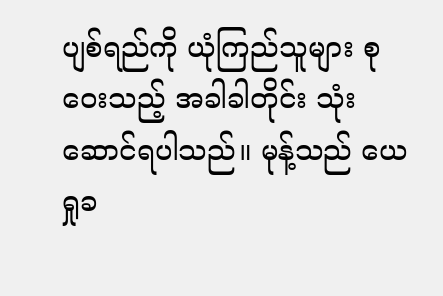ပျစ်ရည်ကို ယုံကြည်သူများ စုဝေးသည့် အခါခါတိုင်း သုံးဆောင်ရပါသည်။ မုန့်သည် ယေရှုခ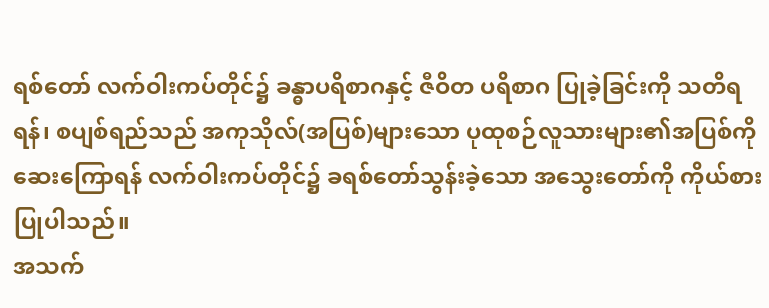ရစ်တော် လက်ဝါးကပ်တိုင်၌ ခန္ဓာပရိစာဂနှင့် ဇီဝိတ ပရိစာဂ ပြုခဲ့ခြင်းကို သတိရရန်၊ စပျစ်ရည်သည် အကုသိုလ်(အပြစ်)များသော ပုထုစဉ်လူသားများ၏အပြစ်ကို ဆေးကြောရန် လက်ဝါးကပ်တိုင်၌ ခရစ်တော်သွန်းခဲ့သော အသွေးတော်ကို ကိုယ်စားပြုပါသည်။
အသက်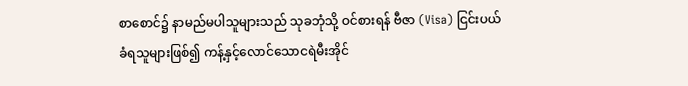စာစောင်၌ နာမည်မပါသူများသည် သုခဘုံသို့ ဝင်စားရန် ဗီဇာ (Visa) ငြင်းပယ်ခံရသူများဖြစ်၍ ကန့်နှင့်လောင်သောငရဲမီးအိုင်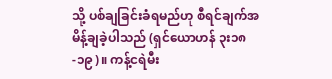သို့ ပစ်ချခြင်းခံရမည်ဟု စီရင်ချက်အမိန့်ချခဲ့ပါသည် (ရှင်ယောဟန် ၃း၁၈-၁၉)။ ကန့်ငရဲမီး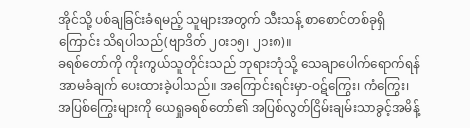အိုင်သို့ ပစ်ချခြင်းခံရမည့် သူများအတွက် သီးသန့် စာစောင်တစ်ခုရှိကြောင်း သိရပါသည်(ဗျာဒိတ် ၂၀း၁၅၊ ၂၁း၈)။
ခရစ်တော်ကို ကိုးကွယ်သူတိုင်းသည် ဘုရားဘုံသို့ သေချာပေါက်ရောက်ရန် အာမခံချက် ပေးထားခဲ့ပါသည်။ အကြောင်းရင်းမှာ-ဝဋ်ကြွေး၊ ကံကြွေး၊ အပြစ်ကြွေးများကို ယေရှုခရစ်တော်၏ အပြစ်လွတ်ငြိမ်းချမ်းသာခွင့်အမိန့်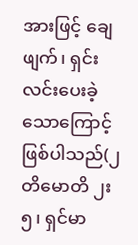အားဖြင့် ချေဖျက်၊ ရှင်းလင်းပေးခဲ့သောကြောင့် ဖြစ်ပါသည်(၂တိမောတိ ၂း၅၊ ရှင်မာ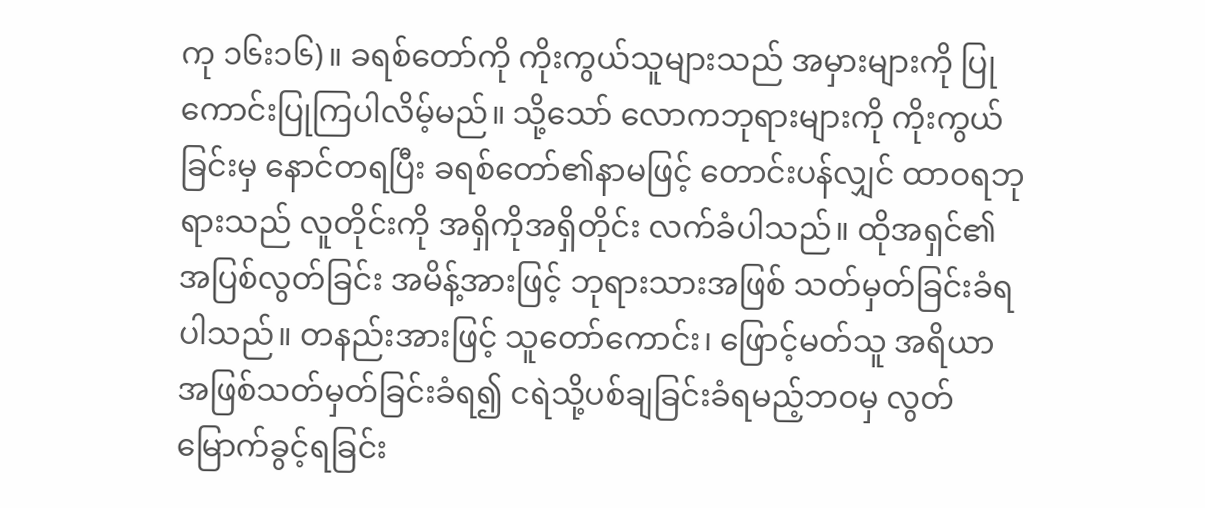ကု ၁၆း၁၆)။ ခရစ်တော်ကို ကိုးကွယ်သူများသည် အမှားများကို ပြုကောင်းပြုကြပါလိမ့်မည်။ သို့သော် လောကဘုရားများကို ကိုးကွယ်ခြင်းမှ နောင်တရပြီး ခရစ်တော်၏နာမဖြင့် တောင်းပန်လျှင် ထာဝရဘုရားသည် လူတိုင်းကို အရှိကိုအရှိတိုင်း လက်ခံပါသည်။ ထိုအရှင်၏အပြစ်လွတ်ခြင်း အမိန့်အားဖြင့် ဘုရားသားအဖြစ် သတ်မှတ်ခြင်းခံရပါသည်။ တနည်းအားဖြင့် သူတော်ကောင်း၊ ဖြောင့်မတ်သူ အရိယာ အဖြစ်သတ်မှတ်ခြင်းခံရ၍ ငရဲသို့ပစ်ချခြင်းခံရမည့်ဘဝမှ လွတ်မြောက်ခွင့်ရခြင်း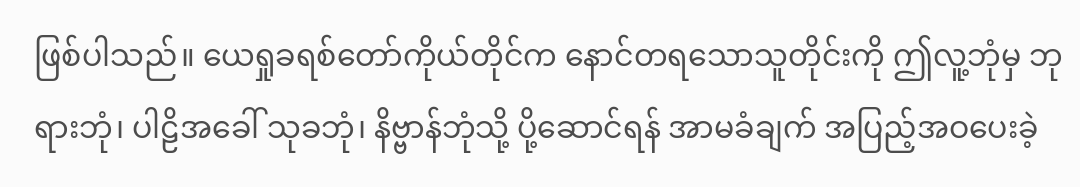ဖြစ်ပါသည်။ ယေရှုခရစ်တော်ကိုယ်တိုင်က နောင်တရသောသူတိုင်းကို ဤလူ့ဘုံမှ ဘုရားဘုံ၊ ပါဠိအခေါ် သုခဘုံ၊ နိဗ္ဗာန်ဘုံသို့ ပို့ဆောင်ရန် အာမခံချက် အပြည့်အဝပေးခဲ့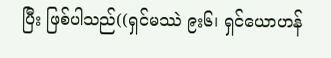ပြီး ဖြစ်ပါသည်((ရှင်မဿဲ ၉း၆၊ ရှင်ယောဟန်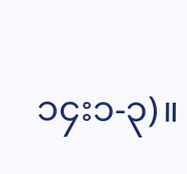၁၄း၁-၃)။